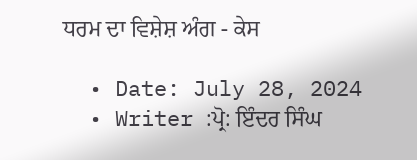ਧਰਮ ਦਾ ਵਿਸ਼ੇਸ਼ ਅੰਗ - ਕੇਸ

  • Date: July 28, 2024
  • Writer :ਪ੍ਰੋ: ਇੰਦਰ ਸਿੰਘ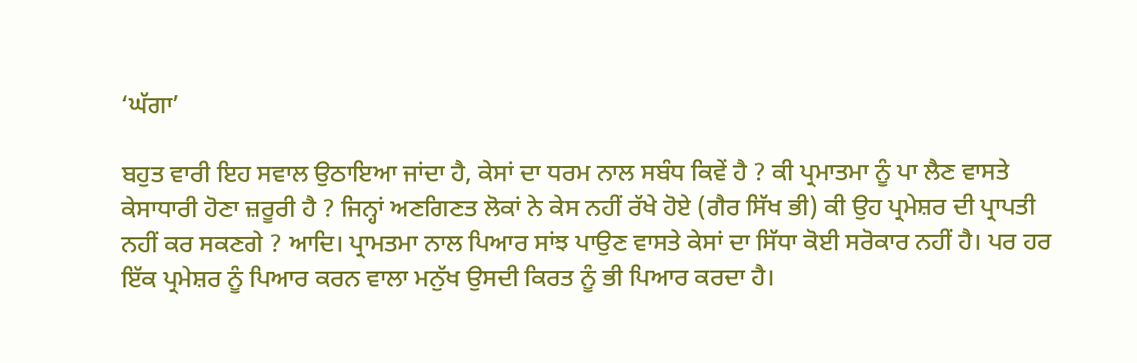‘ਘੱਗਾ’

ਬਹੁਤ ਵਾਰੀ ਇਹ ਸਵਾਲ ਉਠਾਇਆ ਜਾਂਦਾ ਹੈ, ਕੇਸਾਂ ਦਾ ਧਰਮ ਨਾਲ ਸਬੰਧ ਕਿਵੇਂ ਹੈ ? ਕੀ ਪ੍ਰਮਾਤਮਾ ਨੂੰ ਪਾ ਲੈਣ ਵਾਸਤੇ ਕੇਸਾਧਾਰੀ ਹੋਣਾ ਜ਼ਰੂਰੀ ਹੈ ? ਜਿਨ੍ਹਾਂ ਅਣਗਿਣਤ ਲੋਕਾਂ ਨੇ ਕੇਸ ਨਹੀਂ ਰੱਖੇ ਹੋਏ (ਗੈਰ ਸਿੱਖ ਭੀ) ਕੀ ਉਹ ਪ੍ਰਮੇਸ਼ਰ ਦੀ ਪ੍ਰਾਪਤੀ ਨਹੀਂ ਕਰ ਸਕਣਗੇ ? ਆਦਿ। ਪ੍ਰਾਮਤਮਾ ਨਾਲ ਪਿਆਰ ਸਾਂਝ ਪਾਉਣ ਵਾਸਤੇ ਕੇਸਾਂ ਦਾ ਸਿੱਧਾ ਕੋਈ ਸਰੋਕਾਰ ਨਹੀਂ ਹੈ। ਪਰ ਹਰ ਇੱਕ ਪ੍ਰਮੇਸ਼ਰ ਨੂੰ ਪਿਆਰ ਕਰਨ ਵਾਲਾ ਮਨੁੱਖ ਉਸਦੀ ਕਿਰਤ ਨੂੰ ਭੀ ਪਿਆਰ ਕਰਦਾ ਹੈ।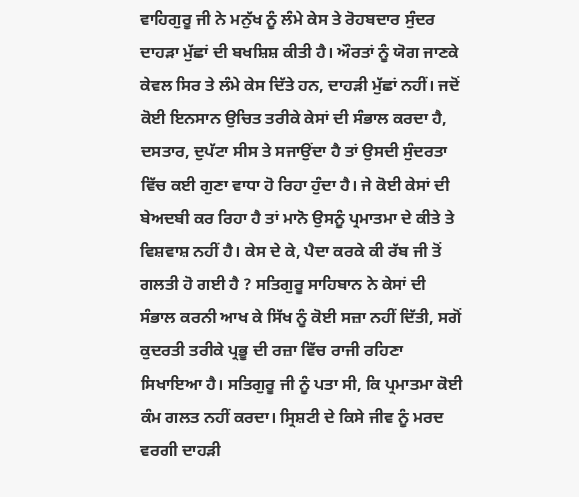ਵਾਹਿਗੁਰੂ ਜੀ ਨੇ ਮਨੁੱਖ ਨੂੰ ਲੰਮੇ ਕੇਸ ਤੇ ਰੋਹਬਦਾਰ ਸੁੰਦਰ ਦਾਹੜਾ ਮੁੱਛਾਂ ਦੀ ਬਖਸ਼ਿਸ਼ ਕੀਤੀ ਹੈ। ਔਰਤਾਂ ਨੂੰ ਯੋਗ ਜਾਣਕੇ ਕੇਵਲ ਸਿਰ ਤੇ ਲੰਮੇ ਕੇਸ ਦਿੱਤੇ ਹਨ, ਦਾਹੜੀ ਮੁੱਛਾਂ ਨਹੀਂ। ਜਦੋਂ ਕੋਈ ਇਨਸਾਨ ਉਚਿਤ ਤਰੀਕੇ ਕੇਸਾਂ ਦੀ ਸੰਭਾਲ ਕਰਦਾ ਹੈ, ਦਸਤਾਰ, ਦੁਪੱਟਾ ਸੀਸ ਤੇ ਸਜਾਉਂਦਾ ਹੈ ਤਾਂ ਉਸਦੀ ਸੁੰਦਰਤਾ ਵਿੱਚ ਕਈ ਗੁਣਾ ਵਾਧਾ ਹੋ ਰਿਹਾ ਹੁੰਦਾ ਹੈ। ਜੇ ਕੋਈ ਕੇਸਾਂ ਦੀ ਬੇਅਦਬੀ ਕਰ ਰਿਹਾ ਹੈ ਤਾਂ ਮਾਨੋ ਉਸਨੂੰ ਪ੍ਰਮਾਤਮਾ ਦੇ ਕੀਤੇ ਤੇ ਵਿਸ਼ਵਾਸ਼ ਨਹੀਂ ਹੈ। ਕੇਸ ਦੇ ਕੇ, ਪੈਦਾ ਕਰਕੇ ਕੀ ਰੱਬ ਜੀ ਤੋਂ ਗਲਤੀ ਹੋ ਗਈ ਹੈ ? ਸਤਿਗੁਰੂ ਸਾਹਿਬਾਨ ਨੇ ਕੇਸਾਂ ਦੀ ਸੰਭਾਲ ਕਰਨੀ ਆਖ ਕੇ ਸਿੱਖ ਨੂੰ ਕੋਈ ਸਜ਼ਾ ਨਹੀਂ ਦਿੱਤੀ, ਸਗੋਂ ਕੁਦਰਤੀ ਤਰੀਕੇ ਪ੍ਰਭੂ ਦੀ ਰਜ਼ਾ ਵਿੱਚ ਰਾਜੀ ਰਹਿਣਾ ਸਿਖਾਇਆ ਹੈ। ਸਤਿਗੁਰੂ ਜੀ ਨੂੰ ਪਤਾ ਸੀ, ਕਿ ਪ੍ਰਮਾਤਮਾ ਕੋਈ ਕੰਮ ਗਲਤ ਨਹੀਂ ਕਰਦਾ। ਸ੍ਰਿਸ਼ਟੀ ਦੇ ਕਿਸੇ ਜੀਵ ਨੂੰ ਮਰਦ ਵਰਗੀ ਦਾਹੜੀ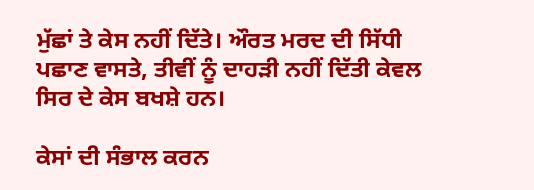ਮੁੱਛਾਂ ਤੇ ਕੇਸ ਨਹੀਂ ਦਿੱਤੇ। ਔਰਤ ਮਰਦ ਦੀ ਸਿੱਧੀ ਪਛਾਣ ਵਾਸਤੇ, ਤੀਵੀਂ ਨੂੰ ਦਾਹੜੀ ਨਹੀਂ ਦਿੱਤੀ ਕੇਵਲ ਸਿਰ ਦੇ ਕੇਸ ਬਖਸ਼ੇ ਹਨ।

ਕੇਸਾਂ ਦੀ ਸੰਭਾਲ ਕਰਨ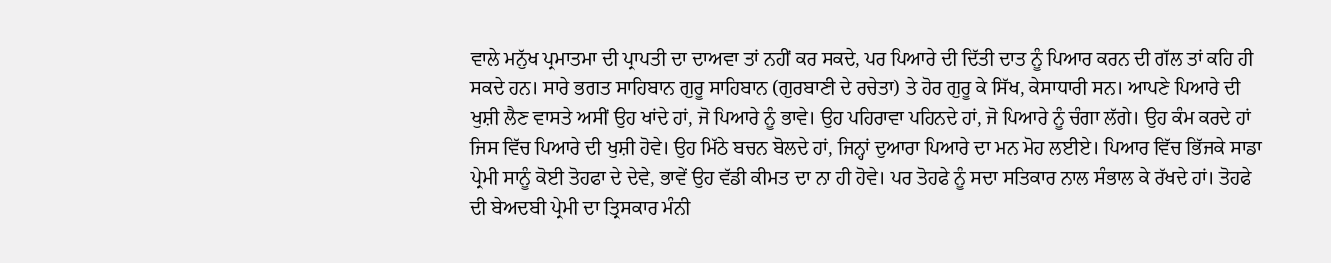ਵਾਲੇ ਮਨੁੱਖ ਪ੍ਰਮਾਤਮਾ ਦੀ ਪ੍ਰਾਪਤੀ ਦਾ ਦਾਅਵਾ ਤਾਂ ਨਹੀਂ ਕਰ ਸਕਦੇ, ਪਰ ਪਿਆਰੇ ਦੀ ਦਿੱਤੀ ਦਾਤ ਨੂੰ ਪਿਆਰ ਕਰਨ ਦੀ ਗੱਲ ਤਾਂ ਕਹਿ ਹੀ ਸਕਦੇ ਹਨ। ਸਾਰੇ ਭਗਤ ਸਾਹਿਬਾਨ ਗੁਰੂ ਸਾਹਿਬਾਨ (ਗੁਰਬਾਣੀ ਦੇ ਰਚੇਤਾ) ਤੇ ਹੋਰ ਗੁਰੂ ਕੇ ਸਿੱਖ, ਕੇਸਾਧਾਰੀ ਸਨ। ਆਪਣੇ ਪਿਆਰੇ ਦੀ ਖੁਸ਼ੀ ਲੈਣ ਵਾਸਤੇ ਅਸੀਂ ਉਹ ਖਾਂਦੇ ਹਾਂ, ਜੋ ਪਿਆਰੇ ਨੂੰ ਭਾਵੇ। ਉਹ ਪਹਿਰਾਵਾ ਪਹਿਨਦੇ ਹਾਂ, ਜੋ ਪਿਆਰੇ ਨੂੰ ਚੰਗਾ ਲੱਗੇ। ਉਹ ਕੰਮ ਕਰਦੇ ਹਾਂ ਜਿਸ ਵਿੱਚ ਪਿਆਰੇ ਦੀ ਖੁਸ਼ੀ ਹੋਵੇ। ਉਹ ਮਿੱਠੇ ਬਚਨ ਬੋਲਦੇ ਹਾਂ, ਜਿਨ੍ਹਾਂ ਦੁਆਰਾ ਪਿਆਰੇ ਦਾ ਮਨ ਮੋਹ ਲਈਏ। ਪਿਆਰ ਵਿੱਚ ਭਿੱਜਕੇ ਸਾਡਾ ਪ੍ਰੇਮੀ ਸਾਨੂੰ ਕੋਈ ਤੋਹਫਾ ਦੇ ਦੇਵੇ, ਭਾਵੇਂ ਉਹ ਵੱਡੀ ਕੀਮਤ ਦਾ ਨਾ ਹੀ ਹੋਵੇ। ਪਰ ਤੋਹਫੇ ਨੂੰ ਸਦਾ ਸਤਿਕਾਰ ਨਾਲ ਸੰਭਾਲ ਕੇ ਰੱਖਦੇ ਹਾਂ। ਤੋਹਫੇ ਦੀ ਬੇਅਦਬੀ ਪ੍ਰੇਮੀ ਦਾ ਤ੍ਰਿਸਕਾਰ ਮੰਨੀ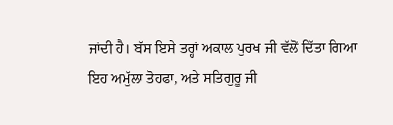ਜਾਂਦੀ ਹੈ। ਬੱਸ ਇਸੇ ਤਰ੍ਹਾਂ ਅਕਾਲ ਪੁਰਖ ਜੀ ਵੱਲੋਂ ਦਿੱਤਾ ਗਿਆ ਇਹ ਅਮੁੱਲਾ ਤੋਹਫਾ, ਅਤੇ ਸਤਿਗੁਰੂ ਜੀ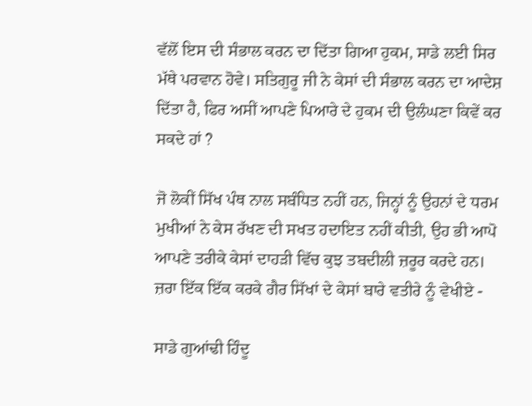ਵੱਲੋਂ ਇਸ ਦੀ ਸੰਭਾਲ ਕਰਨ ਦਾ ਦਿੱਤਾ ਗਿਆ ਹੁਕਮ, ਸਾਡੇ ਲਈ ਸਿਰ ਮੱਥੇ ਪਰਵਾਨ ਹੋਵੇ। ਸਤਿਗੁਰੂ ਜੀ ਨੇ ਕੇਸਾਂ ਦੀ ਸੰਭਾਲ ਕਰਨ ਦਾ ਆਦੇਸ਼ ਦਿੱਤਾ ਹੈ, ਫਿਰ ਅਸੀਂ ਆਪਣੇ ਪਿਆਰੇ ਦੇ ਹੁਕਮ ਦੀ ਉਲੰਘਣਾ ਕਿਵੇਂ ਕਰ ਸਕਦੇ ਹਾਂ ?

ਜੋ ਲੋਕੀਂ ਸਿੱਖ ਪੰਥ ਨਾਲ ਸਬੰਧਿਤ ਨਹੀਂ ਹਨ, ਜਿਨ੍ਹਾਂ ਨੂੰ ਉਹਨਾਂ ਦੇ ਧਰਮ ਮੁਖੀਆਂ ਨੇ ਕੇਸ ਰੱਖਣ ਦੀ ਸਖਤ ਹਦਾਇਤ ਨਹੀਂ ਕੀਤੀ, ਉਹ ਭੀ ਆਪੋ ਆਪਣੇ ਤਰੀਕੇ ਕੇਸਾਂ ਦਾਹੜੀ ਵਿੱਚ ਕੁਝ ਤਬਦੀਲੀ ਜ਼ਰੂਰ ਕਰਦੇ ਹਨ। ਜ਼ਰਾ ਇੱਕ ਇੱਕ ਕਰਕੇ ਗੈਰ ਸਿੱਖਾਂ ਦੇ ਕੇਸਾਂ ਬਾਰੇ ਵਤੀਰੇ ਨੂੰ ਵੇਖੀਏ -

ਸਾਡੇ ਗੁਆਂਢੀ ਹਿੰਦੂ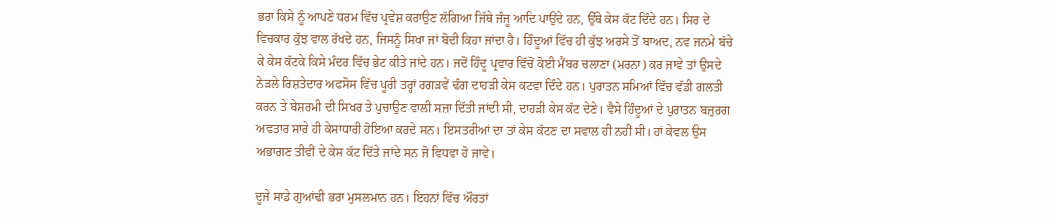ਭਰਾ ਕਿਸੇ ਨੂੰ ਆਪਣੇ ਧਰਮ ਵਿੱਚ ਪ੍ਰਵੇਸ਼ ਕਰਾਉਣ ਲੱਗਿਆ ਜਿੱਥੇ ਜੰਜੂ ਆਦਿ ਪਾਉਂਦੇ ਹਨ, ਉੱਥੇ ਕੇਸ ਕੱਟ ਦਿੰਦੇ ਹਨ। ਸਿਰ ਦੇ ਵਿਚਕਾਰ ਕੁੱਝ ਵਾਲ ਰੱਖਦੇ ਹਨ, ਜਿਸਨੂੰ ਸਿਖਾ ਜਾਂ ਬੋਦੀ ਕਿਹਾ ਜਾਂਦਾ ਹੈ। ਹਿੰਦੂਆਂ ਵਿੱਚ ਹੀ ਕੁੱਝ ਅਰਸੇ ਤੋਂ ਬਾਅਦ, ਨਵ ਜਨਮੇ ਬੱਚੇ ਕੇ ਕੇਸ ਕੱਟਕੇ ਕਿਸੇ ਮੰਦਰ ਵਿੱਚ ਭੇਟ ਕੀਤੇ ਜਾਂਦੇ ਹਨ। ਜਦੋਂ ਹਿੰਦੂ ਪ੍ਰਵਾਰ ਵਿੱਚੋਂ ਕੋਈ ਮੈਂਬਰ ਚਲਾਣਾ (ਮਰਨਾ) ਕਰ ਜਾਵੇ ਤਾਂ ਉਸਦੇ ਨੇੜਲੇ ਰਿਸ਼ਤੇਦਾਰ ਅਫਸੋਸ ਵਿੱਚ ਪੂਰੀ ਤਰ੍ਹਾਂ ਰਗੜਵੇਂ ਢੰਗ ਦਾਹੜੀ ਕੇਸ ਕਟਵਾ ਦਿੰਦੇ ਹਨ। ਪੁਰਾਤਨ ਸਮਿਆਂ ਵਿੱਚ ਵੱਡੀ ਗਲਤੀ ਕਰਨ ਤੇ ਬੇਸ਼ਰਮੀ ਦੀ ਸਿਖਰ ਤੇ ਪੁਚਾਉਣ ਵਾਲੀ ਸਜ਼ਾ ਦਿੱਤੀ ਜਾਂਦੀ ਸੀ, ਦਾਹੜੀ ਕੇਸ ਕੱਟ ਦੇਣੇ। ਵੈਸੇ ਹਿੰਦੂਆਂ ਦੇ ਪੁਰਾਤਨ ਬਜ਼ੁਰਗ ਅਵਤਾਰ ਸਾਰੇ ਹੀ ਕੇਸਾਧਾਰੀ ਹੋਇਆ ਕਰਦੇ ਸਨ। ਇਸਤਰੀਆਂ ਦਾ ਤਾਂ ਕੇਸ ਕੱਟਣ ਦਾ ਸਵਾਲ ਹੀ ਨਹੀਂ ਸੀ। ਹਾਂ ਕੇਵਲ ਉਸ ਅਭਾਗਣ ਤੀਵੀਂ ਦੇ ਕੇਸ ਕੱਟ ਦਿੱਤੇ ਜਾਂਦੇ ਸਨ ਜੋ ਵਿਧਵਾ ਹੋ ਜਾਵੇ।

ਦੂਜੇ ਸਾਡੇ ਗੁਆਂਢੀ ਭਰਾ ਮੁਸਲਮਾਨ ਹਨ। ਇਹਨਾਂ ਵਿੱਚ ਔਰਤਾਂ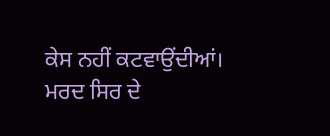ਕੇਸ ਨਹੀਂ ਕਟਵਾਉਂਦੀਆਂ। ਮਰਦ ਸਿਰ ਦੇ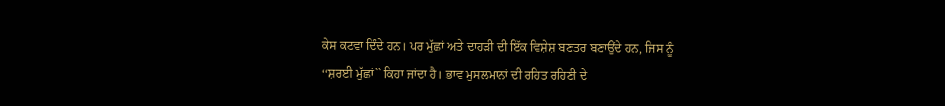ਕੇਸ ਕਟਵਾ ਦਿੰਦੇ ਹਨ। ਪਰ ਮੁੱਛਾਂ ਅਤੇ ਦਾਹੜੀ ਦੀ ਇੱਕ ਵਿਸ਼ੇਸ਼ ਬਣਤਰ ਬਣਾਉਂਦੇ ਹਨ, ਜਿਸ ਨੂੰ ‘‘ਸ਼ਰਈ ਮੁੱਛਾਂ`` ਕਿਹਾ ਜਾਂਦਾ ਹੈ। ਭਾਵ ਮੁਸਲਮਾਨਾਂ ਦੀ ਰਹਿਤ ਰਹਿਣੀ ਦੇ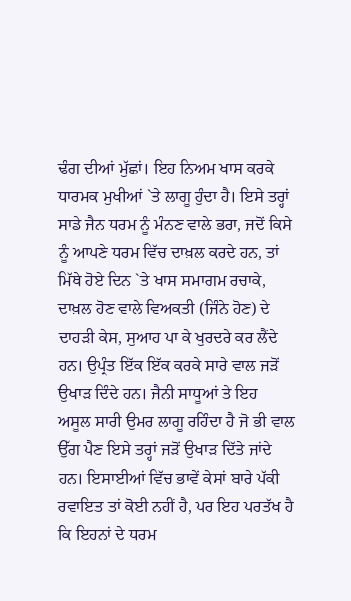ਢੰਗ ਦੀਆਂ ਮੁੱਛਾਂ। ਇਹ ਨਿਅਮ ਖਾਸ ਕਰਕੇ ਧਾਰਮਕ ਮੁਖੀਆਂ `ਤੇ ਲਾਗੂ ਹੁੰਦਾ ਹੈ। ਇਸੇ ਤਰ੍ਹਾਂ ਸਾਡੇ ਜੈਨ ਧਰਮ ਨੂੰ ਮੰਨਣ ਵਾਲੇ ਭਰਾ, ਜਦੋਂ ਕਿਸੇ ਨੂੰ ਆਪਣੇ ਧਰਮ ਵਿੱਚ ਦਾਖ਼ਲ ਕਰਦੇ ਹਨ, ਤਾਂ ਮਿੱਥੇ ਹੋਏ ਦਿਨ `ਤੇ ਖਾਸ ਸਮਾਗਮ ਰਚਾਕੇ, ਦਾਖ਼ਲ ਹੋਣ ਵਾਲੇ ਵਿਅਕਤੀ (ਜਿੰਨੇ ਹੋਣ) ਦੇ ਦਾਹੜੀ ਕੇਸ, ਸੁਆਹ ਪਾ ਕੇ ਖੁਰਦਰੇ ਕਰ ਲੈਂਦੇ ਹਨ। ਉਪ੍ਰੰਤ ਇੱਕ ਇੱਕ ਕਰਕੇ ਸਾਰੇ ਵਾਲ ਜੜੋਂ ਉਖਾੜ ਦਿੰਦੇ ਹਨ। ਜੈਨੀ ਸਾਧੂਆਂ ਤੇ ਇਹ ਅਸੂਲ ਸਾਰੀ ਉਮਰ ਲਾਗੂ ਰਹਿੰਦਾ ਹੈ ਜੋ ਭੀ ਵਾਲ ਉੱਗ ਪੈਣ ਇਸੇ ਤਰ੍ਹਾਂ ਜੜੋਂ ਉਖਾੜ ਦਿੱਤੇ ਜਾਂਦੇ ਹਨ। ਇਸਾਈਆਂ ਵਿੱਚ ਭਾਵੇਂ ਕੇਸਾਂ ਬਾਰੇ ਪੱਕੀ ਰਵਾਇਤ ਤਾਂ ਕੋਈ ਨਹੀਂ ਹੈ, ਪਰ ਇਹ ਪਰਤੱਖ ਹੈ ਕਿ ਇਹਨਾਂ ਦੇ ਧਰਮ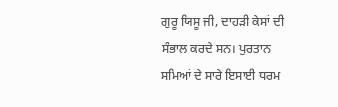ਗੁਰੂ ਯਿਸੂ ਜੀ, ਦਾਹੜੀ ਕੇਸਾਂ ਦੀ ਸੰਭਾਲ ਕਰਦੇ ਸਨ। ਪੁਰਤਾਨ ਸਮਿਆਂ ਦੇ ਸਾਰੇ ਇਸਾਈ ਧਰਮ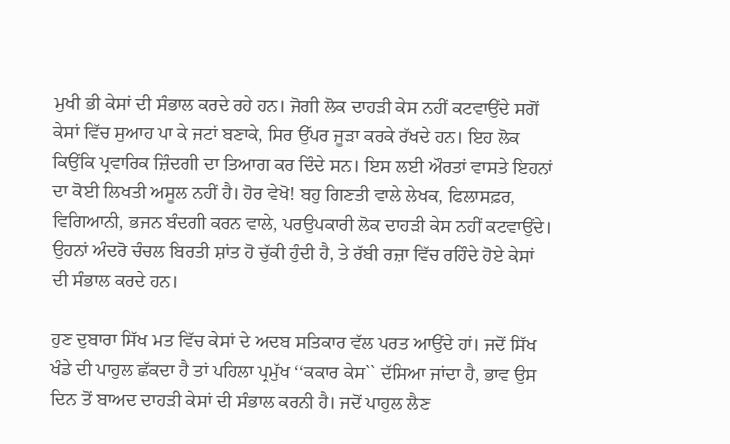ਮੁਖੀ ਭੀ ਕੇਸਾਂ ਦੀ ਸੰਭਾਲ ਕਰਦੇ ਰਹੇ ਹਨ। ਜੋਗੀ ਲੋਕ ਦਾਹੜੀ ਕੇਸ ਨਹੀਂ ਕਟਵਾਉਂਦੇ ਸਗੋਂ ਕੇਸਾਂ ਵਿੱਚ ਸੁਆਹ ਪਾ ਕੇ ਜਟਾਂ ਬਣਾਕੇ, ਸਿਰ ਉੱਪਰ ਜੂੜਾ ਕਰਕੇ ਰੱਖਦੇ ਹਨ। ਇਹ ਲੋਕ ਕਿਉਂਕਿ ਪ੍ਰਵਾਰਿਕ ਜ਼ਿੰਦਗੀ ਦਾ ਤਿਆਗ ਕਰ ਦਿੰਦੇ ਸਨ। ਇਸ ਲਈ ਔਰਤਾਂ ਵਾਸਤੇ ਇਹਨਾਂ ਦਾ ਕੋਈ ਲਿਖਤੀ ਅਸੂਲ ਨਹੀਂ ਹੈ। ਹੋਰ ਵੇਖੋ! ਬਹੁ ਗਿਣਤੀ ਵਾਲੇ ਲੇਖਕ, ਫਿਲਾਸਫ਼ਰ, ਵਿਗਿਆਨੀ, ਭਜਨ ਬੰਦਗੀ ਕਰਨ ਵਾਲੇ, ਪਰਉਪਕਾਰੀ ਲੋਕ ਦਾਹੜੀ ਕੇਸ ਨਹੀਂ ਕਟਵਾਉਂਦੇ। ਉਹਨਾਂ ਅੰਦਰੋ ਚੰਚਲ ਬਿਰਤੀ ਸ਼ਾਂਤ ਹੋ ਚੁੱਕੀ ਹੁੰਦੀ ਹੈ, ਤੇ ਰੱਬੀ ਰਜ਼ਾ ਵਿੱਚ ਰਹਿੰਦੇ ਹੋਏ ਕੇਸਾਂ ਦੀ ਸੰਭਾਲ ਕਰਦੇ ਹਨ।

ਹੁਣ ਦੁਬਾਰਾ ਸਿੱਖ ਮਤ ਵਿੱਚ ਕੇਸਾਂ ਦੇ ਅਦਬ ਸਤਿਕਾਰ ਵੱਲ ਪਰਤ ਆਉਂਦੇ ਹਾਂ। ਜਦੋਂ ਸਿੱਖ ਖੰਡੇ ਦੀ ਪਾਹੁਲ ਛੱਕਦਾ ਹੈ ਤਾਂ ਪਹਿਲਾ ਪ੍ਰਮੁੱਖ ‘‘ਕਕਾਰ ਕੇਸ`` ਦੱਸਿਆ ਜਾਂਦਾ ਹੈ, ਭਾਵ ਉਸ ਦਿਨ ਤੋਂ ਬਾਅਦ ਦਾਹੜੀ ਕੇਸਾਂ ਦੀ ਸੰਭਾਲ ਕਰਨੀ ਹੈ। ਜਦੋਂ ਪਾਹੁਲ ਲੈਣ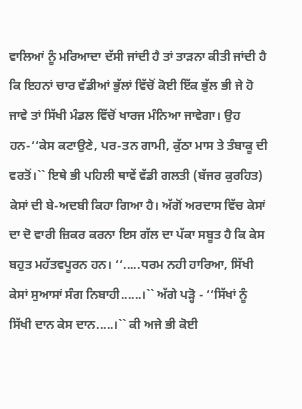ਵਾਲਿਆਂ ਨੂੰ ਮਰਿਆਦਾ ਦੱਸੀ ਜਾਂਦੀ ਹੈ ਤਾਂ ਤਾੜਨਾ ਕੀਤੀ ਜਾਂਦੀ ਹੈ ਕਿ ਇਹਨਾਂ ਚਾਰ ਵੱਡੀਆਂ ਭੁੱਲਾਂ ਵਿੱਚੋਂ ਕੋਈ ਇੱਕ ਭੁੱਲ ਭੀ ਜੇ ਹੋ ਜਾਵੇ ਤਾਂ ਸਿੱਖੀ ਮੰਡਲ ਵਿੱਚੋਂ ਖਾਰਜ ਮੰਨਿਆ ਜਾਵੇਗਾ। ਉਹ ਹਨ-‘‘ਕੇਸ ਕਟਾਉਣੇ, ਪਰ-ਤਨ ਗਾਮੀ, ਕੁੱਠਾ ਮਾਸ ਤੇ ਤੰਬਾਕੂ ਦੀ ਵਰਤੋਂ।`` ਇਥੇ ਭੀ ਪਹਿਲੀ ਥਾਵੇਂ ਵੱਡੀ ਗਲਤੀ (ਬੱਜਰ ਕੁਰਹਿਤ) ਕੇਸਾਂ ਦੀ ਬੇ-ਅਦਬੀ ਕਿਹਾ ਗਿਆ ਹੈ। ਅੱਗੋਂ ਅਰਦਾਸ ਵਿੱਚ ਕੇਸਾਂ ਦਾ ਦੋ ਵਾਰੀ ਜ਼ਿਕਰ ਕਰਨਾ ਇਸ ਗੱਲ ਦਾ ਪੱਕਾ ਸਬੂਤ ਹੈ ਕਿ ਕੇਸ ਬਹੁਤ ਮਹੱਤਵਪੂਰਨ ਹਨ। ‘‘.....ਧਰਮ ਨਹੀ ਹਾਰਿਆ, ਸਿੱਖੀ ਕੇਸਾਂ ਸੁਆਸਾਂ ਸੰਗ ਨਿਬਾਹੀ......।`` ਅੱਗੇ ਪੜ੍ਹੋ - ‘‘ਸਿੱਖਾਂ ਨੂੰ ਸਿੱਖੀ ਦਾਨ ਕੇਸ ਦਾਨ.....।`` ਕੀ ਅਜੇ ਭੀ ਕੋਈ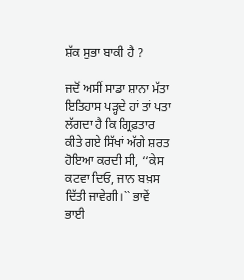ਸ਼ੱਕ ਸੁਭਾ ਬਾਕੀ ਹੈ ?

ਜਦੋਂ ਅਸੀਂ ਸਾਡਾ ਸ਼ਾਨਾ ਮੱਤਾ ਇਤਿਹਾਸ ਪੜ੍ਹਦੇ ਹਾਂ ਤਾਂ ਪਤਾ ਲੱਗਦਾ ਹੈ ਕਿ ਗ੍ਰਿਫ਼ਤਾਰ ਕੀਤੇ ਗਏ ਸਿੱਖਾਂ ਅੱਗੇ ਸ਼ਰਤ ਹੋਇਆ ਕਰਦੀ ਸੀ, ‘‘ਕੇਸ ਕਟਵਾ ਦਿਓ, ਜਾਨ ਬਖ਼ਸ ਦਿੱਤੀ ਜਾਵੇਗੀ।`` ਭਾਵੇਂ ਭਾਈ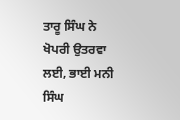ਤਾਰੂ ਸਿੰਘ ਨੇ ਖੋਪਰੀ ਉਤਰਵਾ ਲਈ, ਭਾਈ ਮਨੀ ਸਿੰਘ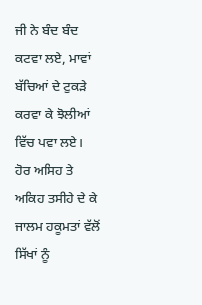ਜੀ ਨੇ ਬੰਦ ਬੰਦ ਕਟਵਾ ਲਏ, ਮਾਵਾਂ ਬੱਚਿਆਂ ਦੇ ਟੁਕੜੇ ਕਰਵਾ ਕੇ ਝੋਲੀਆਂ ਵਿੱਚ ਪਵਾ ਲਏ। ਹੋਰ ਅਸਿਹ ਤੇ ਅਕਿਹ ਤਸੀਹੇ ਦੇ ਕੇ ਜਾਲਮ ਹਕੂਮਤਾਂ ਵੱਲੋਂ ਸਿੱਖਾਂ ਨੂੰ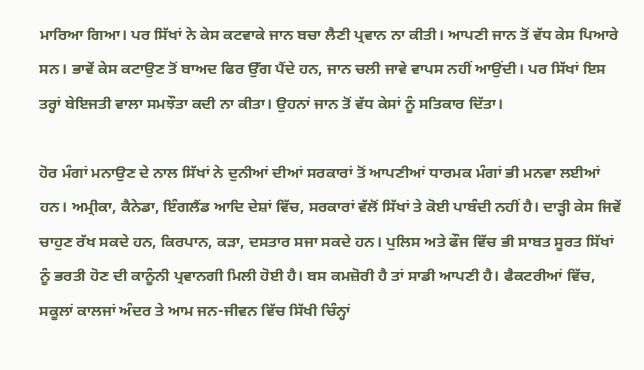ਮਾਰਿਆ ਗਿਆ। ਪਰ ਸਿੱਖਾਂ ਨੇ ਕੇਸ ਕਟਵਾਕੇ ਜਾਨ ਬਚਾ ਲੈਣੀ ਪ੍ਰਵਾਨ ਨਾ ਕੀਤੀ। ਆਪਣੀ ਜਾਨ ਤੋਂ ਵੱਧ ਕੇਸ ਪਿਆਰੇ ਸਨ। ਭਾਵੇਂ ਕੇਸ ਕਟਾਉਣ ਤੋਂ ਬਾਅਦ ਫਿਰ ਉੱਗ ਪੈਂਦੇ ਹਨ, ਜਾਨ ਚਲੀ ਜਾਵੇ ਵਾਪਸ ਨਹੀਂ ਆਉਂਦੀ। ਪਰ ਸਿੱਖਾਂ ਇਸ ਤਰ੍ਹਾਂ ਬੇਇਜਤੀ ਵਾਲਾ ਸਮਝੌਤਾ ਕਦੀ ਨਾ ਕੀਤਾ। ਉਹਨਾਂ ਜਾਨ ਤੋਂ ਵੱਧ ਕੇਸਾਂ ਨੂੰ ਸਤਿਕਾਰ ਦਿੱਤਾ।

ਹੋਰ ਮੰਗਾਂ ਮਨਾਉਣ ਦੇ ਨਾਲ ਸਿੱਖਾਂ ਨੇ ਦੁਨੀਆਂ ਦੀਆਂ ਸਰਕਾਰਾਂ ਤੋਂ ਆਪਣੀਆਂ ਧਾਰਮਕ ਮੰਗਾਂ ਭੀ ਮਨਵਾ ਲਈਆਂ ਹਨ। ਅਮ੍ਰੀਕਾ, ਕੈਨੇਡਾ, ਇੰਗਲੈਂਡ ਆਦਿ ਦੇਸ਼ਾਂ ਵਿੱਚ, ਸਰਕਾਰਾਂ ਵੱਲੋਂ ਸਿੱਖਾਂ ਤੇ ਕੋਈ ਪਾਬੰਦੀ ਨਹੀਂ ਹੈ। ਦਾੜ੍ਹੀ ਕੇਸ ਜਿਵੇਂ ਚਾਹੁਣ ਰੱਖ ਸਕਦੇ ਹਨ, ਕਿਰਪਾਨ, ਕੜਾ, ਦਸਤਾਰ ਸਜਾ ਸਕਦੇ ਹਨ। ਪੁਲਿਸ ਅਤੇ ਫੌਜ ਵਿੱਚ ਭੀ ਸਾਬਤ ਸੂਰਤ ਸਿੱਖਾਂ ਨੂੰ ਭਰਤੀ ਹੋਣ ਦੀ ਕਾਨੂੰਨੀ ਪ੍ਰਵਾਨਗੀ ਮਿਲੀ ਹੋਈ ਹੈ। ਬਸ ਕਮਜ਼ੋਰੀ ਹੈ ਤਾਂ ਸਾਡੀ ਆਪਣੀ ਹੈ। ਫੈਕਟਰੀਆਂ ਵਿੱਚ, ਸਕੂਲਾਂ ਕਾਲਜਾਂ ਅੰਦਰ ਤੇ ਆਮ ਜਨ-ਜੀਵਨ ਵਿੱਚ ਸਿੱਖੀ ਚਿੰਨ੍ਹਾਂ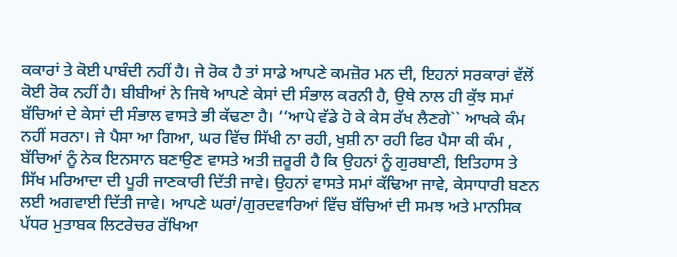ਕਕਾਰਾਂ ਤੇ ਕੋਈ ਪਾਬੰਦੀ ਨਹੀਂ ਹੈ। ਜੇ ਰੋਕ ਹੈ ਤਾਂ ਸਾਡੇ ਆਪਣੇ ਕਮਜ਼ੋਰ ਮਨ ਦੀ, ਇਹਨਾਂ ਸਰਕਾਰਾਂ ਵੱਲੋਂ ਕੋਈ ਰੋਕ ਨਹੀਂ ਹੈ। ਬੀਬੀਆਂ ਨੇ ਜਿਥੇ ਆਪਣੇ ਕੇਸਾਂ ਦੀ ਸੰਭਾਲ ਕਰਨੀ ਹੈ, ਉਥੇ ਨਾਲ ਹੀ ਕੁੱਝ ਸਮਾਂ ਬੱਚਿਆਂ ਦੇ ਕੇਸਾਂ ਦੀ ਸੰਭਾਲ ਵਾਸਤੇ ਭੀ ਕੱਢਣਾ ਹੈ। ‘‘ਆਪੇ ਵੱਡੇ ਹੋ ਕੇ ਕੇਸ ਰੱਖ ਲੈਣਗੇ`` ਆਖਕੇ ਕੰਮ ਨਹੀਂ ਸਰਨਾ। ਜੇ ਪੈਸਾ ਆ ਗਿਆ, ਘਰ ਵਿੱਚ ਸਿੱਖੀ ਨਾ ਰਹੀ, ਖੁਸ਼ੀ ਨਾ ਰਹੀ ਫਿਰ ਪੈਸਾ ਕੀ ਕੰਮ , ਬੱਚਿਆਂ ਨੂੰ ਨੇਕ ਇਨਸਾਨ ਬਣਾਉਣ ਵਾਸਤੇ ਅਤੀ ਜ਼ਰੂਰੀ ਹੈ ਕਿ ਉਹਨਾਂ ਨੂੰ ਗੁਰਬਾਣੀ, ਇਤਿਹਾਸ ਤੇ ਸਿੱਖ ਮਰਿਆਦਾ ਦੀ ਪੂਰੀ ਜਾਣਕਾਰੀ ਦਿੱਤੀ ਜਾਵੇ। ਉਹਨਾਂ ਵਾਸਤੇ ਸਮਾਂ ਕੱਢਿਆ ਜਾਵੇ, ਕੇਸਾਧਾਰੀ ਬਣਨ ਲਈ ਅਗਵਾਈ ਦਿੱਤੀ ਜਾਵੇ। ਆਪਣੇ ਘਰਾਂ/ਗੁਰਦਵਾਰਿਆਂ ਵਿੱਚ ਬੱਚਿਆਂ ਦੀ ਸਮਝ ਅਤੇ ਮਾਨਸਿਕ ਪੱਧਰ ਮੁਤਾਬਕ ਲਿਟਰੇਚਰ ਰੱਖਿਆ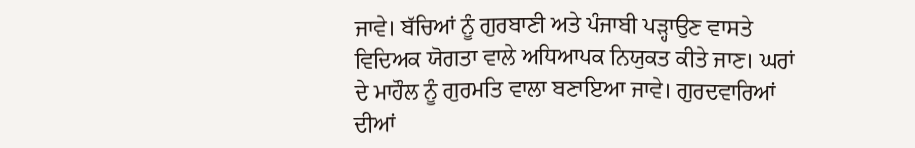ਜਾਵੇ। ਬੱਚਿਆਂ ਨੂੰ ਗੁਰਬਾਣੀ ਅਤੇ ਪੰਜਾਬੀ ਪੜ੍ਹਾਉਣ ਵਾਸਤੇ ਵਿਦਿਅਕ ਯੋਗਤਾ ਵਾਲੇ ਅਧਿਆਪਕ ਨਿਯੁਕਤ ਕੀਤੇ ਜਾਣ। ਘਰਾਂ ਦੇ ਮਾਹੌਲ ਨੂੰ ਗੁਰਮਤਿ ਵਾਲਾ ਬਣਾਇਆ ਜਾਵੇ। ਗੁਰਦਵਾਰਿਆਂ ਦੀਆਂ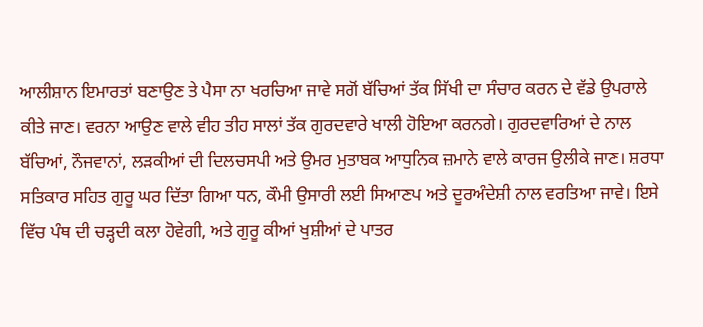ਆਲੀਸ਼ਾਨ ਇਮਾਰਤਾਂ ਬਣਾਉਣ ਤੇ ਪੈਸਾ ਨਾ ਖਰਚਿਆ ਜਾਵੇ ਸਗੋਂ ਬੱਚਿਆਂ ਤੱਕ ਸਿੱਖੀ ਦਾ ਸੰਚਾਰ ਕਰਨ ਦੇ ਵੱਡੇ ਉਪਰਾਲੇ ਕੀਤੇ ਜਾਣ। ਵਰਨਾ ਆਉਣ ਵਾਲੇ ਵੀਹ ਤੀਹ ਸਾਲਾਂ ਤੱਕ ਗੁਰਦਵਾਰੇ ਖਾਲੀ ਹੋਇਆ ਕਰਨਗੇ। ਗੁਰਦਵਾਰਿਆਂ ਦੇ ਨਾਲ ਬੱਚਿਆਂ, ਨੌਜਵਾਨਾਂ, ਲੜਕੀਆਂ ਦੀ ਦਿਲਚਸਪੀ ਅਤੇ ਉਮਰ ਮੁਤਾਬਕ ਆਧੁਨਿਕ ਜ਼ਮਾਨੇ ਵਾਲੇ ਕਾਰਜ ਉਲੀਕੇ ਜਾਣ। ਸ਼ਰਧਾ ਸਤਿਕਾਰ ਸਹਿਤ ਗੁਰੂ ਘਰ ਦਿੱਤਾ ਗਿਆ ਧਨ, ਕੌਮੀ ਉਸਾਰੀ ਲਈ ਸਿਆਣਪ ਅਤੇ ਦੂਰਅੰਦੇਸ਼ੀ ਨਾਲ ਵਰਤਿਆ ਜਾਵੇ। ਇਸੇ ਵਿੱਚ ਪੰਥ ਦੀ ਚੜ੍ਹਦੀ ਕਲਾ ਹੋਵੇਗੀ, ਅਤੇ ਗੁਰੂ ਕੀਆਂ ਖੁਸ਼ੀਆਂ ਦੇ ਪਾਤਰ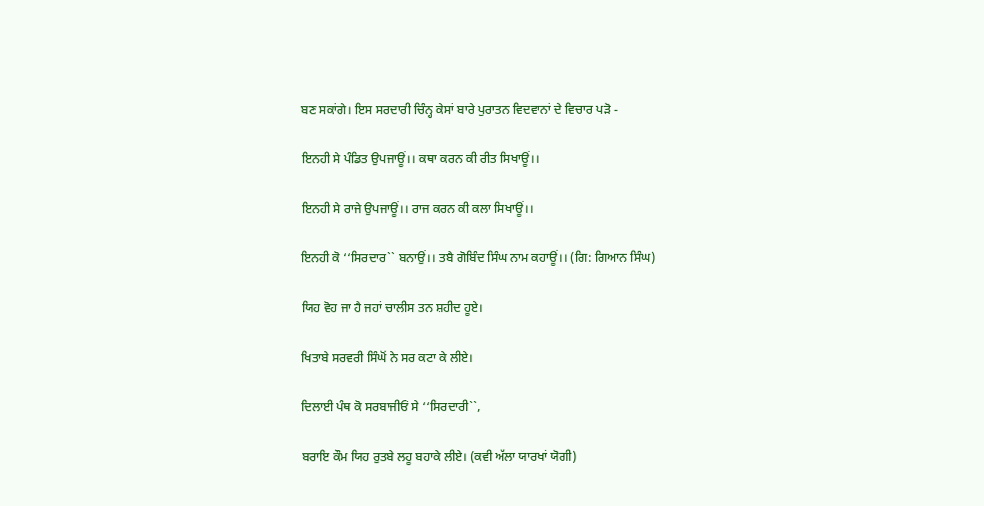ਬਣ ਸਕਾਂਗੇ। ਇਸ ਸਰਦਾਰੀ ਚਿੰਨ੍ਹ ਕੇਸਾਂ ਬਾਰੇ ਪੁਰਾਤਨ ਵਿਦਵਾਨਾਂ ਦੇ ਵਿਚਾਰ ਪੜੋ -

ਇਨਹੀ ਸੇ ਪੰਡਿਤ ਉਪਜਾਊਂ।। ਕਥਾ ਕਰਨ ਕੀ ਰੀਤ ਸਿਖਾਊਂ।।

ਇਨਹੀ ਸੇ ਰਾਜੇ ਉਪਜਾਊਂ।। ਰਾਜ ਕਰਨ ਕੀ ਕਲਾ ਸਿਖਾਊਂ।।

ਇਨਹੀ ਕੋ ‘‘ਸਿਰਦਾਰ`` ਬਨਾਉਂ।। ਤਬੈ ਗੋਬਿੰਦ ਸਿੰਘ ਨਾਮ ਕਹਾਊਂ।। (ਗਿ: ਗਿਆਨ ਸਿੰਘ)

ਯਿਹ ਵੋਹ ਜਾ ਹੈ ਜਹਾਂ ਚਾਲੀਸ ਤਨ ਸ਼ਹੀਦ ਹੂਏ।

ਖਿਤਾਬੇ ਸਰਵਰੀ ਸਿੰਘੋਂ ਨੇ ਸਰ ਕਟਾ ਕੇ ਲੀਏ।

ਦਿਲਾਈ ਪੰਥ ਕੋ ਸਰਬਾਜੀਓਂ ਸੇ ‘‘ਸਿਰਦਾਰੀ``,

ਬਰਾਇ ਕੌਮ ਯਿਹ ਰੁਤਬੇ ਲਹੂ ਬਹਾਕੇ ਲੀਏ। (ਕਵੀ ਅੱਲਾ ਯਾਰਖਾਂ ਯੋਗੀ)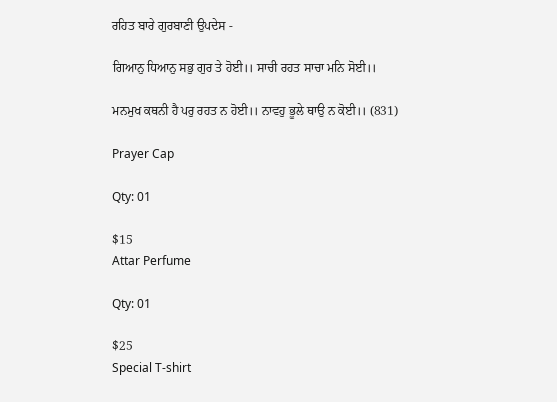ਰਹਿਤ ਬਾਰੇ ਗੁਰਬਾਣੀ ਉਪਦੇਸ -

ਗਿਆਨੁ ਧਿਆਨੁ ਸਭੁ ਗੁਰ ਤੇ ਹੋਈ।। ਸਾਚੀ ਰਹਤ ਸਾਚਾ ਮਨਿ ਸੋਈ।।

ਮਨਮੁਖ ਕਥਨੀ ਹੈ ਪਰੁ ਰਹਤ ਨ ਹੋਈ।। ਨਾਵਹੁ ਭੂਲੇ ਥਾਉ ਨ ਕੋਈ।। (831)

Prayer Cap

Qty: 01

$15
Attar Perfume

Qty: 01

$25
Special T-shirt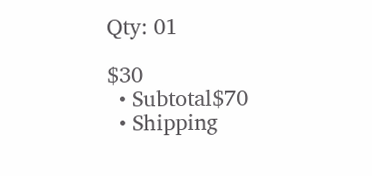Qty: 01

$30
  • Subtotal$70
  • Shipping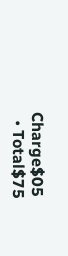Charge$05
  • Total$75